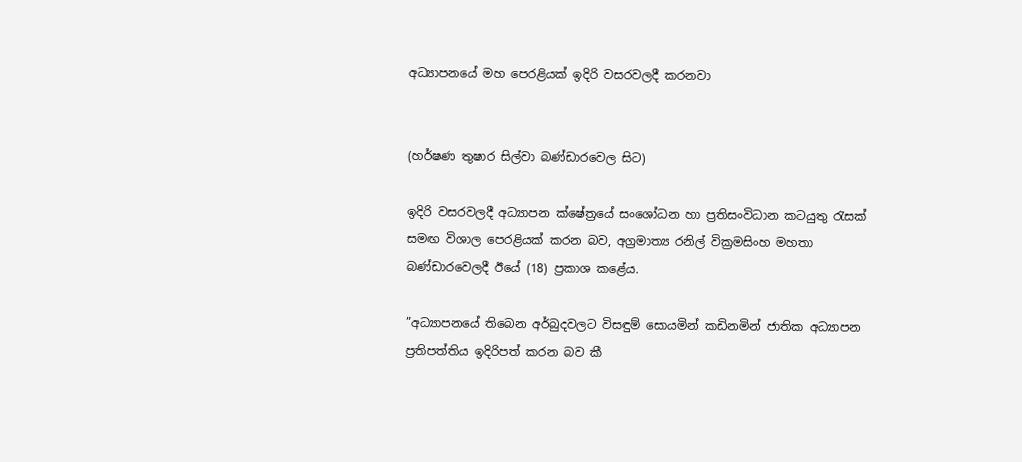අධ්‍යාපනයේ මහ පෙරළියක් ඉදිරි වසරවලදී කරනවා


(හර්ෂණ තුෂාර සිල්වා බණ්ඩාරවෙල සිට)

ඉදිරි වසරවලදී අධ්‍යාපන ක්ෂේත්‍රයේ සංශෝධන හා ප්‍රතිසංවිධාන කටයුතු රැසක් සමඟ විශාල පෙරළියක් කරන බව, අග්‍රමාත්‍ය රනිල් වික්‍රමසිංහ මහතා බණ්ඩාරවෙලදී ඊයේ (18) ප්‍රකාශ කළේය.

”අධ්‍යාපනයේ තිබෙන අර්බුදවලට විසඳුම් සොයමින් කඩිනමින් ජාතික අධ්‍යාපන ප්‍රතිපත්තිය ඉදිරිපත් කරන බව කී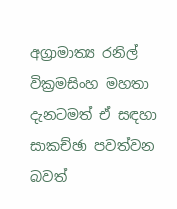අග්‍රාමාත්‍ය රනිල් වික්‍රමසිංහ මහතා දැනටමත් ඒ සඳහා සාකච්ඡා පවත්වන බවත්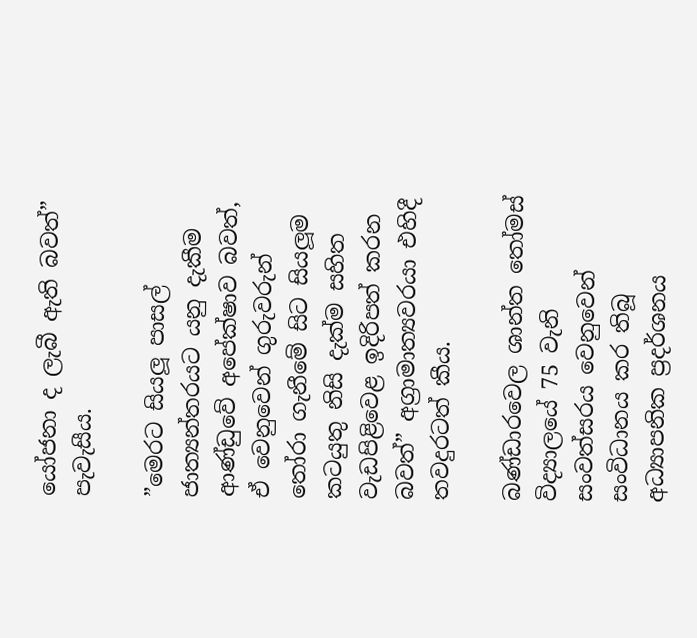යෝජනා ද ලැබී ඇති බවත්” පැවැසීය.

”මෙරට සියලූ පාසල් ජාත්‍යන්තරයට යනු දැකීම ආණ්ඩුවේ අපේක්ෂාව බවත්, ඒ වෙනුවෙන් ගුරුවරුන් තෝරා ගැනීමේ සිට සියලූම කටයුතු නිසි දැක්ම සහිත වැඩපිළිවෙළ ඉදිරිපත් කරන බවත්” අග්‍රාමාත්‍යවරයා එහිදී තවදුරටත් කීය.

බණ්ඩාරවෙල ශාන්ත තෝමස් විද්‍යාලයේ 75 වැනි සංවත්සරය වෙනුවෙන් සංවිධානය කර තිබූ අධ්‍යාපනික ප්‍රදර්ශනය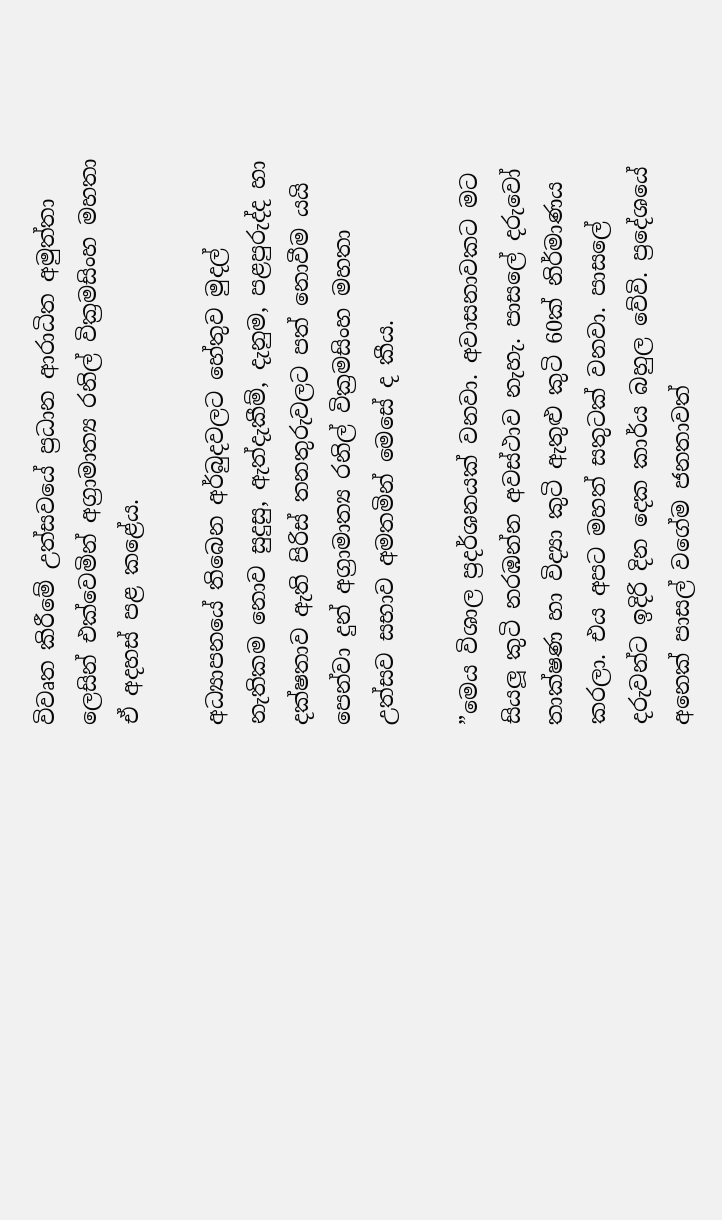විවෘත කිරීමේ උත්සවයේ ප්‍රධාන ආරාධිත අමුත්තා ලෙසින් එක්වෙමින් අග්‍රාමාත්‍ය රනිල් වික්‍රමසිංහ මහතා ඒ අදහස් පළ කළේය.

අධ්‍යාපනයේ තිබෙන අර්බුදවලට හේතුව මුදල් නැතිකම නොව සුදුසු, ඇත්දැකීම්, දැනුම, පළපුරුද්ද හා දක්ෂතාව ඇති පිරිස් තනතුරුවලට පත් නොවීම යයි පෙන්වා දුන් අග්‍රාමාත්‍ය රනිල් වික්‍රමසිංහ මහතා උත්සව සභාව අමතමින් මෙසේ ද කීය.

”මෙය විශාල ප්‍රදර්ශනයක් වනවා. අවාසනාවකට මට සියලූ කුටි නරඹන්න අවස්ථාව නැහැ. පාසලේ දරුවෝ තාක්ෂණ හා විද්‍යා කුටි ඇතුළු කුටි 60ක් නිර්මාණය කරලා. එය අපට මහත් සතුටක් වනවා. පාසලේ දරුවන්ට ඉදිරි දින දෙක කාර්ය බහුල වේවි. ප්‍රදේශයේ අනෙක් පාසල් වගේම ජනතාවත්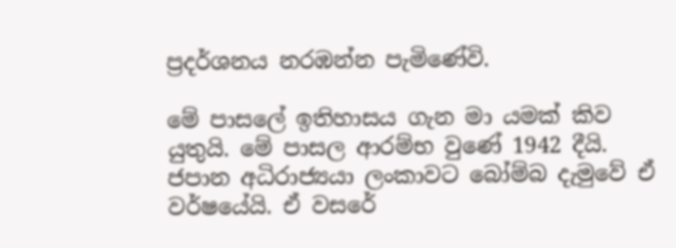ප්‍රදර්ශනය නරඹන්න පැමිණේවි.

මේ පාසලේ ඉතිහාසය ගැන මා යමක් කිව යුතුයි. මේ පාසල ආරම්භ වුණේ 1942 දීයි. ජපාන අධිරාජ්‍යයා ලංකාවට බෝම්බ දැමුවේ ඒ වර්ෂයේයි. ඒ වසරේ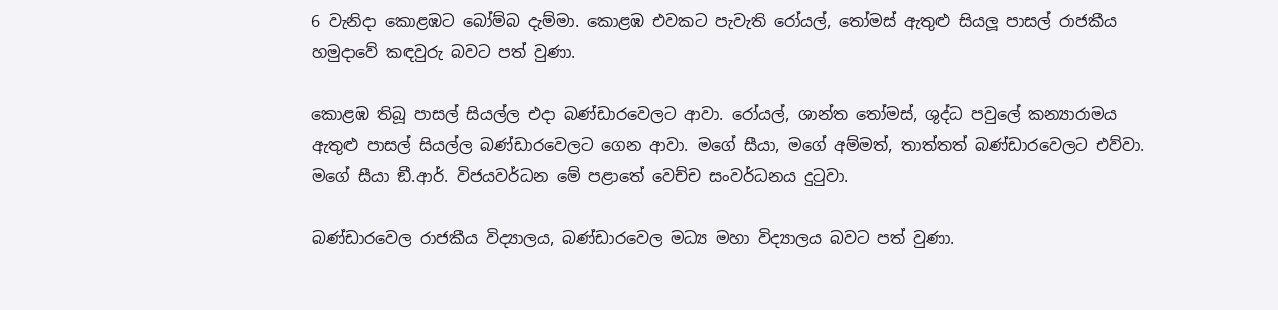6 වැනිදා කොළඹට බෝම්බ දැම්මා. කොළඹ එවකට පැවැති රෝයල්, තෝමස් ඇතුළු සියලූ පාසල් රාජකීය හමුදාවේ කඳවුරු බවට පත් වුණා.

කොළඹ තිබූ පාසල් සියල්ල එදා බණ්ඩාරවෙලට ආවා. රෝයල්, ශාන්ත තෝමස්, ශුද්ධ පවුලේ කන්‍යාරාමය ඇතුළු පාසල් සියල්ල බණ්ඩාරවෙලට ගෙන ආවා. මගේ සීයා, මගේ අම්මත්, තාත්තත් බණ්ඩාරවෙලට එව්වා. මගේ සීයා ඞී.ආර්. විජයවර්ධන මේ පළාතේ වෙච්ච සංවර්ධනය දුටුවා.

බණ්ඩාරවෙල රාජකීය විද්‍යාලය, බණ්ඩාරවෙල මධ්‍ය මහා විද්‍යාලය බවට පත් වුණා.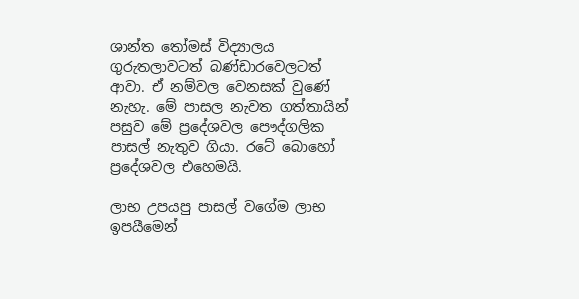ශාන්ත තෝමස් විද්‍යාලය ගුරුතලාවටත් බණ්ඩාරවෙලටත් ආවා. ඒ නම්වල වෙනසක් වුණේ නැහැ. මේ පාසල නැවත ගත්තායින් පසුව මේ ප්‍රදේශවල පෞද්ගලික පාසල් නැතුව ගියා. රටේ බොහෝ ප්‍රදේශවල එහෙමයි.

ලාභ උපයපු පාසල් වගේම ලාභ ඉපයීමෙන්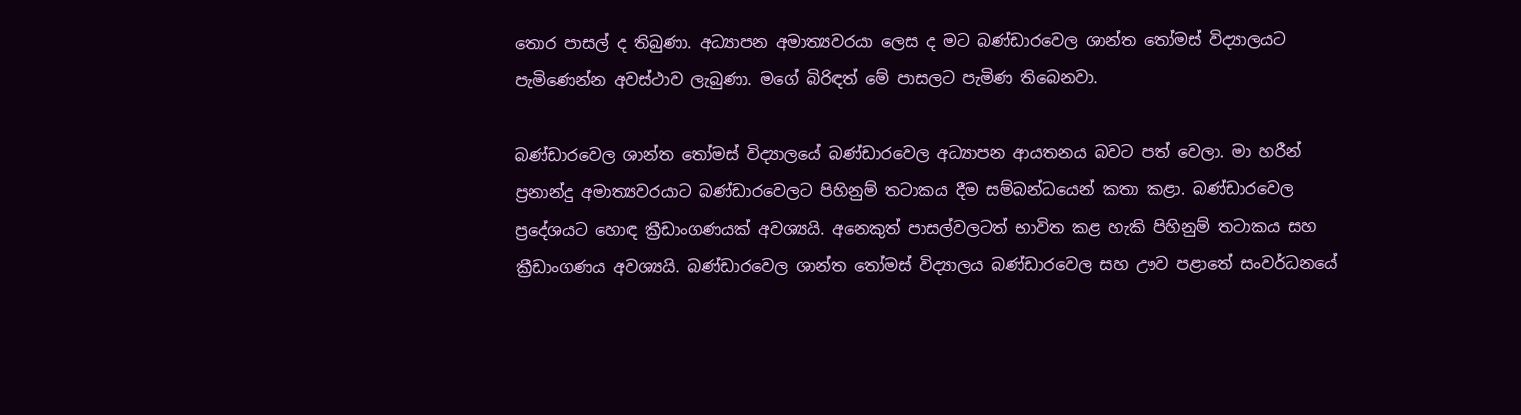තොර පාසල් ද තිබුණා. අධ්‍යාපන අමාත්‍යවරයා ලෙස ද මට බණ්ඩාරවෙල ශාන්ත තෝමස් විද්‍යාලයට පැමිණෙන්න අවස්ථාව ලැබුණා. මගේ බිරිඳත් මේ පාසලට පැමිණ තිබෙනවා.

බණ්ඩාරවෙල ශාන්ත තෝමස් විද්‍යාලයේ බණ්ඩාරවෙල අධ්‍යාපන ආයතනය බවට පත් වෙලා. මා හරීන් ප්‍රනාන්දු අමාත්‍යවරයාට බණ්ඩාරවෙලට පිහිනුම් තටාකය දීම සම්බන්ධයෙන් කතා කළා. බණ්ඩාරවෙල ප්‍රදේශයට හොඳ ක්‍රීඩාංගණයක් අවශ්‍යයි. අනෙකුත් පාසල්වලටත් භාවිත කළ හැකි පිහිනුම් තටාකය සහ ක්‍රීඩාංගණය අවශ්‍යයි. බණ්ඩාරවෙල ශාන්ත තෝමස් විද්‍යාලය බණ්ඩාරවෙල සහ ඌව පළාතේ සංවර්ධනයේ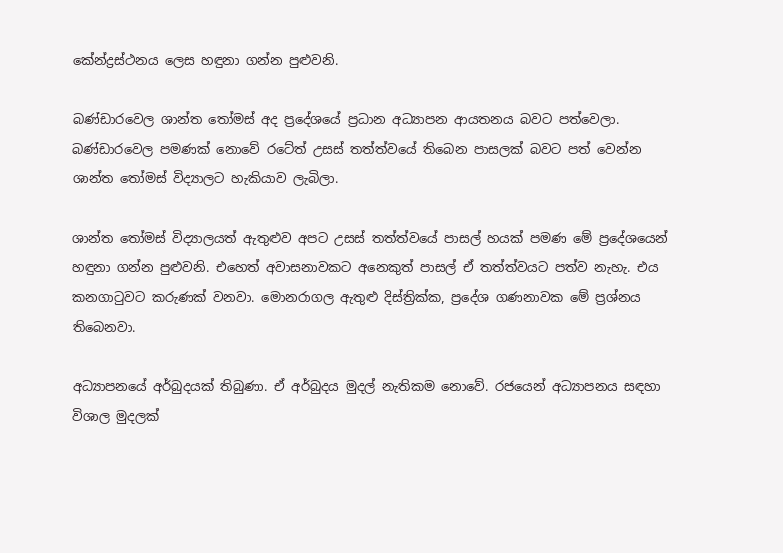කේන්ද්‍රස්ථනය ලෙස හඳුනා ගන්න පුළුවනි.

බණ්ඩාරවෙල ශාන්ත තෝමස් අද ප්‍රදේශයේ ප්‍රධාන අධ්‍යාපන ආයතනය බවට පත්වෙලා. බණ්ඩාරවෙල පමණක් නොවේ රටේත් උසස් තත්ත්වයේ තිබෙන පාසලක් බවට පත් වෙන්න ශාන්ත තෝමස් විද්‍යාලට හැකියාව ලැබිලා.

ශාන්ත තෝමස් විද්‍යාලයත් ඇතුළුව අපට උසස් තත්ත්වයේ පාසල් හයක් පමණ මේ ප්‍රදේශයෙන් හඳුනා ගන්න පුළුවනි. එහෙත් අවාසනාවකට අනෙකුත් පාසල් ඒ තත්ත්වයට පත්ව නැහැ. එය කනගාටුවට කරුණක් වනවා. මොනරාගල ඇතුළු දිස්ත්‍රික්ක, ප්‍රදේශ ගණනාවක මේ ප්‍රශ්නය තිබෙනවා.

අධ්‍යාපනයේ අර්බුදයක් තිබුණා. ඒ අර්බුදය මුදල් නැතිකම නොවේ. රජයෙන් අධ්‍යාපනය සඳහා විශාල මුදලක්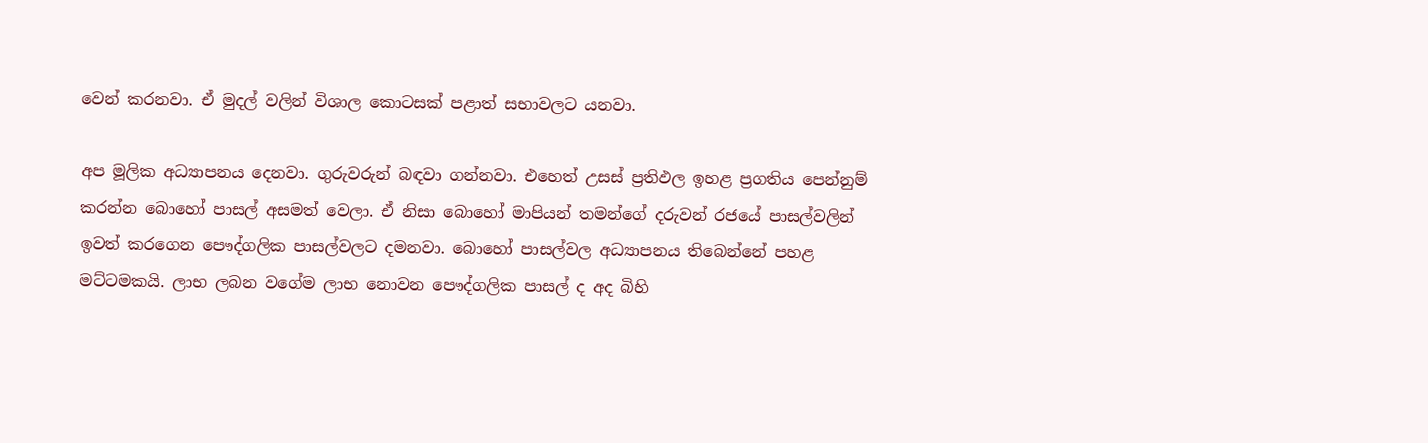වෙන් කරනවා. ඒ මුදල් වලින් විශාල කොටසක් පළාත් සභාවලට යනවා.

අප මූලික අධ්‍යාපනය දෙනවා. ගුරුවරුන් බඳවා ගන්නවා. එහෙත් උසස් ප්‍රතිඵල ඉහළ ප්‍රගතිය පෙන්නුම් කරන්න බොහෝ පාසල් අසමත් වෙලා. ඒ නිසා බොහෝ මාපියන් තමන්ගේ දරුවන් රජයේ පාසල්වලින් ඉවත් කරගෙන පෞද්ගලික පාසල්වලට දමනවා. බොහෝ පාසල්වල අධ්‍යාපනය තිබෙන්නේ පහළ මට්ටමකයි. ලාභ ලබන වගේම ලාභ නොවන පෞද්ගලික පාසල් ද අද බිහි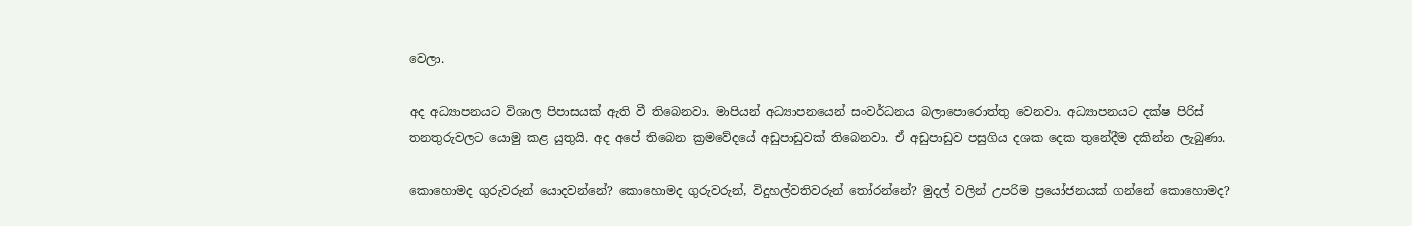වෙලා.

අද අධ්‍යාපනයට විශාල පිපාසයක් ඇති වී තිබෙනවා. මාපියන් අධ්‍යාපනයෙන් සංවර්ධනය බලාපොරොත්තු වෙනවා. අධ්‍යාපනයට දක්ෂ පිරිස් තනතුරුවලට යොමු කළ යුතුයි. අද අපේ තිබෙන ක්‍රමවේදයේ අඩුපාඩුවක් තිබෙනවා. ඒ අඩුපාඩුව පසුගිය දශක දෙක තුනේදීම දකින්න ලැබුණා.

කොහොමද ගුරුවරුන් යොදවන්නේ? කොහොමද ගුරුවරුන්, විදුහල්වතිවරුන් තෝරන්නේ? මුදල් වලින් උපරිම ප්‍රයෝජනයක් ගන්නේ කොහොමද?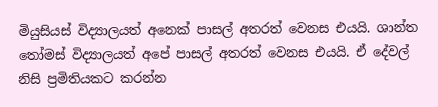මියුසියස් විද්‍යාලයත් අනෙක් පාසල් අතරත් වෙනස එයයි. ශාන්ත තෝමස් විද්‍යාලයත් අපේ පාසල් අතරත් වෙනස එයයි. ඒ දේවල් නිසි ප්‍රමිතියකට කරන්න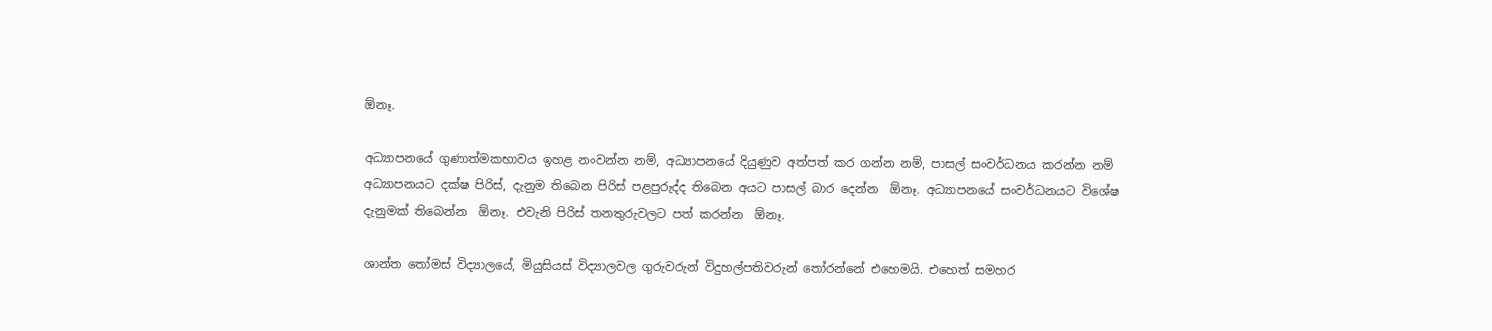ඕනෑ.

අධ්‍යාපනයේ ගුණාත්මකභාවය ඉහළ නංවන්න නම්, අධ්‍යාපනයේ දියුණුව අත්පත් කර ගන්න නම්, පාසල් සංවර්ධනය කරන්න නම් අධ්‍යාපනයට දක්ෂ පිරිස්, දැනුම තිබෙන පිරිස් පළපුරුද්ද තිබෙන අයට පාසල් බාර දෙන්න  ඕනෑ. අධ්‍යාපනයේ සංවර්ධනයට විශේෂ දැනුමක් තිබෙන්න  ඕනෑ. එවැනි පිරිස් තනතුරුවලට පත් කරන්න  ඕනෑ.

ශාන්ත තෝමස් විද්‍යාලයේ, මියුසියස් විද්‍යාලවල ගුරුවරුන් විදුහල්පතිවරුන් තෝරන්නේ එහෙමයි. එහෙත් සමහර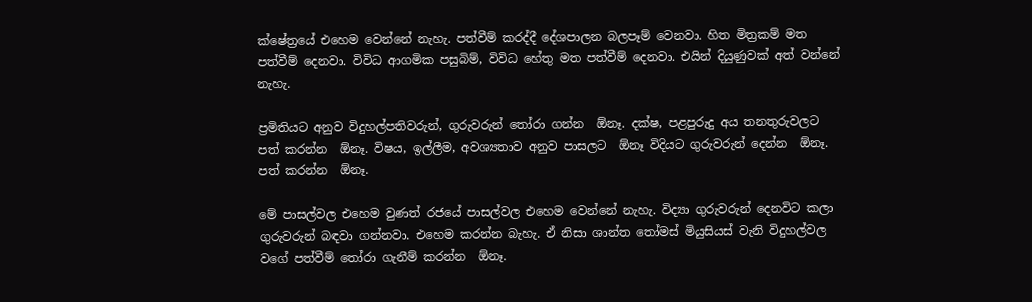ක්ෂේත්‍රයේ එහෙම වෙන්නේ නැහැ. පත්වීම් කරද්දී දේශපාලන බලපෑම් වෙනවා. හිත මිත්‍රකම් මත පත්වීම් දෙනවා. විවිධ ආගමික පසුබිම්, විවිධ හේතු මත පත්වීම් දෙනවා. එයින් දියුණුවක් අත් වන්නේ නැහැ.

ප්‍රමිතියට අනුව විදුහල්පතිවරුන්, ගුරුවරුන් තෝරා ගන්න  ඕනෑ. දක්ෂ, පළපුරුදු අය තනතුරුවලට පත් කරන්න  ඕනෑ. විෂය, ඉල්ලීම, අවශ්‍යතාව අනුව පාසලට  ඕනෑ විදියට ගුරුවරුන් දෙන්න  ඕනෑ. පත් කරන්න  ඕනෑ.

මේ පාසල්වල එහෙම වුණත් රජයේ පාසල්වල එහෙම වෙන්නේ නැහැ. විද්‍යා ගුරුවරුන් දෙනවිට කලා ගුරුවරුන් බඳවා ගන්නවා. එහෙම කරන්න බැහැ. ඒ නිසා ශාන්ත තෝමස් මියුසියස් වැනි විදුහල්වල වගේ පත්වීම් තෝරා ගැනීම් කරන්න  ඕනෑ.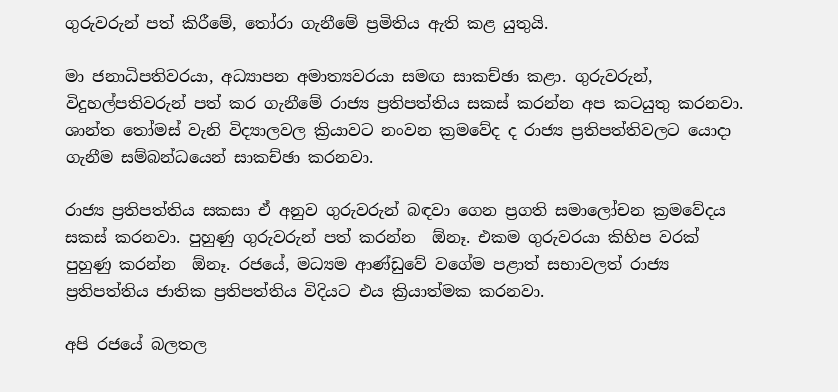ගුරුවරුන් පත් කිරීමේ, තෝරා ගැනීමේ ප්‍රමිතිය ඇති කළ යුතුයි.

මා ජනාධිපතිවරයා, අධ්‍යාපන අමාත්‍යවරයා සමඟ සාකච්ඡා කළා. ගුරුවරුන්, විදුහල්පතිවරුන් පත් කර ගැනීමේ රාජ්‍ය ප්‍රතිපත්තිය සකස් කරන්න අප කටයුතු කරනවා. ශාන්ත තෝමස් වැනි විද්‍යාලවල ක්‍රියාවට නංවන ක්‍රමවේද ද රාජ්‍ය ප්‍රතිපත්තිවලට යොදා ගැනීම සම්බන්ධයෙන් සාකච්ඡා කරනවා.

රාජ්‍ය ප්‍රතිපත්තිය සකසා ඒ අනුව ගුරුවරුන් බඳවා ගෙන ප්‍රගති සමාලෝචන ක්‍රමවේදය සකස් කරනවා. පුහුණු ගුරුවරුන් පත් කරන්න  ඕනෑ. එකම ගුරුවරයා කිහිප වරක් පුහුණු කරන්න  ඕනෑ. රජයේ, මධ්‍යම ආණ්ඩුවේ වගේම පළාත් සභාවලත් රාජ්‍ය ප්‍රතිපත්තිය ජාතික ප්‍රතිපත්තිය විදියට එය ක්‍රියාත්මක කරනවා.

අපි රජයේ බලතල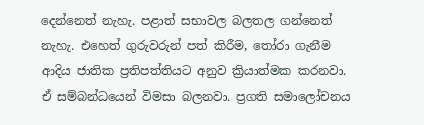දෙන්නෙත් නැහැ. පළාත් සභාවල බලතල ගන්නෙත් නැහැ. එහෙත් ගුරුවරුන් පත් කිරීම, තෝරා ගැනීම ආදිය ජාතික ප්‍රතිපත්තියට අනුව ක්‍රියාත්මක කරනවා. ඒ සම්බන්ධයෙන් විමසා බලනවා. ප්‍රගති සමාලෝචනය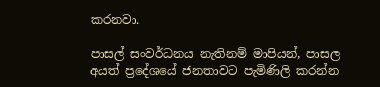කරනවා.

පාසල් සංවර්ධනය නැතිනම් මාපියන්, පාසල අයත් ප්‍රදේශයේ ජනතාවට පැමිණිලි කරන්න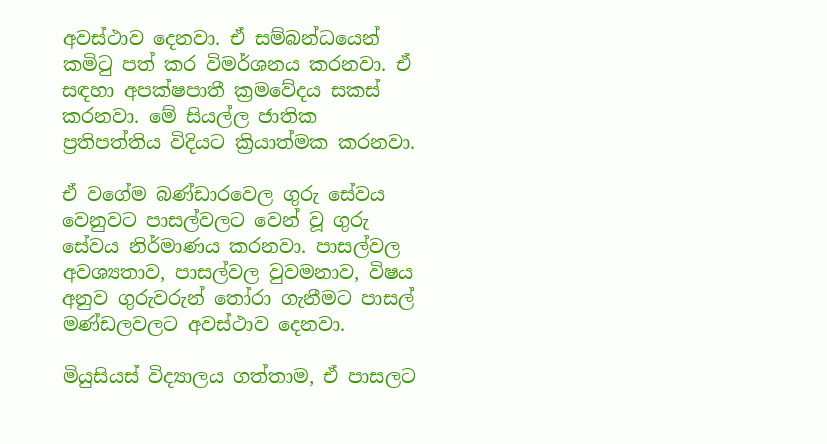අවස්ථාව දෙනවා. ඒ සම්බන්ධයෙන් කමිටු පත් කර විමර්ශනය කරනවා. ඒ සඳහා අපක්ෂපාතී ක්‍රමවේදය සකස් කරනවා. මේ සියල්ල ජාතික ප්‍රතිපත්තිය විදියට ක්‍රියාත්මක කරනවා.

ඒ වගේම බණ්ඩාරවෙල ගුරු සේවය වෙනුවට පාසල්වලට වෙන් වූ ගුරු සේවය නිර්මාණය කරනවා. පාසල්වල අවශ්‍යතාව, පාසල්වල වුවමනාව, විෂය අනුව ගුරුවරුන් තෝරා ගැනීමට පාසල් මණ්ඩලවලට අවස්ථාව දෙනවා.

මියුසියස් විද්‍යාලය ගත්තාම, ඒ පාසලට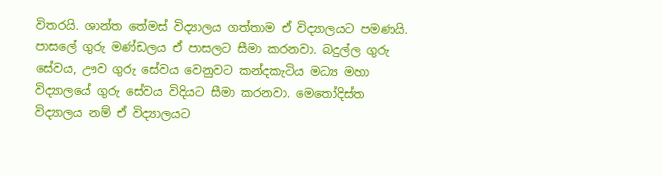විතරයි. ශාන්ත තේමස් විද්‍යාලය ගත්තාම ඒ විද්‍යාලයට පමණයි. පාසලේ ගුරු මණ්ඩලය ඒ පාසලට සීමා කරනවා. බදුල්ල ගුරු සේවය, ඌව ගුරු සේවය වෙනුවට කන්දකැටිය මධ්‍ය මහා විද්‍යාලයේ ගුරු සේවය විදියට සීමා කරනවා. මෙතෝදිස්ත විද්‍යාලය නම් ඒ විද්‍යාලයට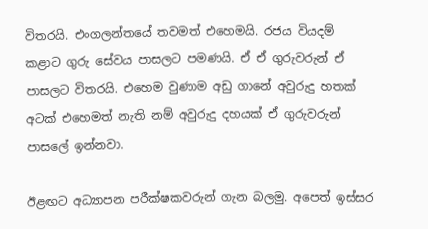විතරයි. එංගලන්තයේ තවමත් එහෙමයි. රජය වියදම් කළාට ගුරු සේවය පාසලට පමණයි. ඒ ඒ ගුරුවරුන් ඒ පාසලට විතරයි. එහෙම වුණාම අඩු ගානේ අවුරුදු හතක් අටක් එහෙමත් නැති නම් අවුරුදු දහයක් ඒ ගුරුවරුන් පාසලේ ඉන්නවා.

ඊළඟට අධ්‍යාපන පරීක්ෂකවරුන් ගැන බලමු. අපෙත් ඉස්සර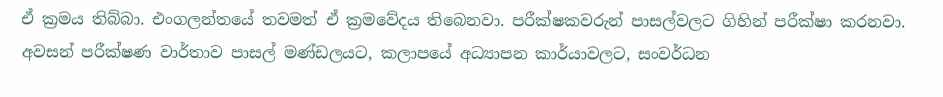ඒ ක්‍රමය තිබ්බා. එංගලන්තයේ තවමත් ඒ ක්‍රමවේදය තිබෙනවා. පරීක්ෂකවරුන් පාසල්වලට ගිහින් පරීක්ෂා කරනවා. අවසන් පරීක්ෂණ වාර්තාව පාසල් මණ්ඩලයට, කලාපයේ අධ්‍යාපන කාර්යාවලට, සංවර්ධන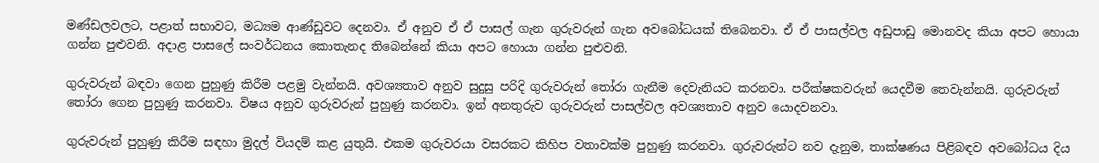මණ්ඩලවලට, පළාත් සභාවට, මධ්‍යම ආණ්ඩුවට දෙනවා. ඒ අනුව ඒ ඒ පාසල් ගැන ගුරුවරුන් ගැන අවබෝධයක් තිබෙනවා. ඒ ඒ පාසල්වල අඩුපාඩු මොනවද කියා අපට හොයා ගන්න පුළුවනි. අදාළ පාසලේ සංවර්ධනය කොතැනද තිබෙන්නේ කියා අපට හොයා ගන්න පුළුවනි.

ගුරුවරුන් බඳවා ගෙන පුහුණු කිරීම පළමු වැන්නයි. අවශ්‍යතාව අනුව සුදුසු පරිදි ගුරුවරුන් තෝරා ගැනීම දෙවැනියට කරනවා. පරීක්ෂකවරුන් යෙදවීම තෙවැන්නයි. ගුරුවරුන් තෝරා ගෙන පුහුණු කරනවා. විෂය අනුව ගුරුවරුන් පුහුණු කරනවා. ඉන් අනතුරුව ගුරුවරුන් පාසල්වල අවශ්‍යතාව අනුව යොදවනවා.

ගුරුවරුන් පුහුණු කිරීම සඳහා මුදල් වියදම් කළ යුතුයි. එකම ගුරුවරයා වසරකට කිහිප වතාවක්ම පුහුණු කරනවා. ගුරුවරුන්ට නව දැනුම, තාක්ෂණය පිළිබඳව අවබෝධය දිය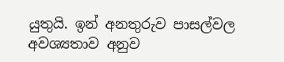යුතුයි. ඉන් අනතුරුව පාසල්වල අවශ්‍යතාව අනුව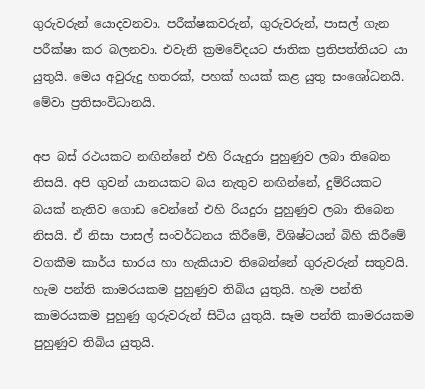ගුරුවරුන් යොදවනවා. පරීක්ෂකවරුන්, ගුරුවරුන්, පාසල් ගැන පරීක්ෂා කර බලනවා. එවැනි ක්‍රමවේදයට ජාතික ප්‍රතිපත්තියට යා යුතුයි. මෙය අවුරුදු හතරක්, පහක් හයක් කළ යුතු සංශෝධනයි. මේවා ප්‍රතිසංවිධානයි.

අප බස් රථයකට නඟින්නේ එහි රියැදුරා පුහුණුව ලබා තිබෙන නිසයි. අපි ගුවන් යානයකට බය නැතුව නඟින්නේ, දුම්රියකට බයක් නැතිව ගොඩ වෙන්නේ එහි රියදුරා පුහුණුව ලබා තිබෙන නිසයි. ඒ නිසා පාසල් සංවර්ධනය කිරීමේ, විශිෂ්ටයන් බිහි කිරීමේ වගකීම කාර්ය භාරය හා හැකියාව තිබෙන්නේ ගුරුවරුන් සතුවයි. හැම පන්ති කාමරයකම පුහුණුව තිබිය යුතුයි. හැම පන්ති කාමරයකම පුහුණු ගුරුවරුන් සිටිය යුතුයි. සෑම පන්ති කාමරයකම පුහුණුව තිබිය යුතුයි.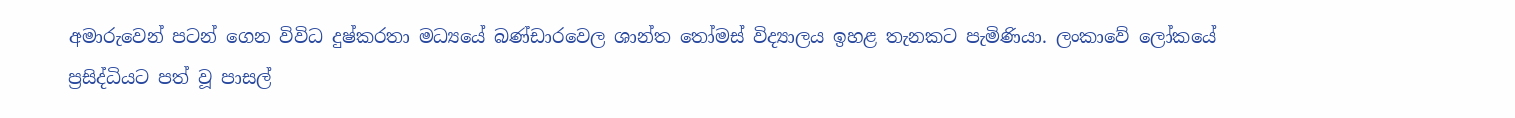අමාරුවෙන් පටන් ගෙන විවිධ දුෂ්කරතා මධ්‍යයේ බණ්ඩාරවෙල ශාන්ත තෝමස් විද්‍යාලය ඉහළ තැනකට පැමිණියා. ලංකාවේ ලෝකයේ ප්‍රසිද්ධියට පත් වූ පාසල්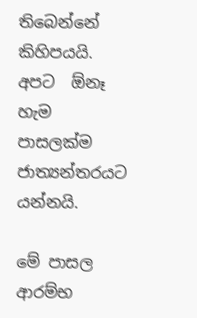තිබෙන්නේ කිහිපයයි. අපට  ඕනෑ හැම පාසලක්ම ජාත්‍යන්තරයට යන්නයි.

මේ පාසල ආරම්භ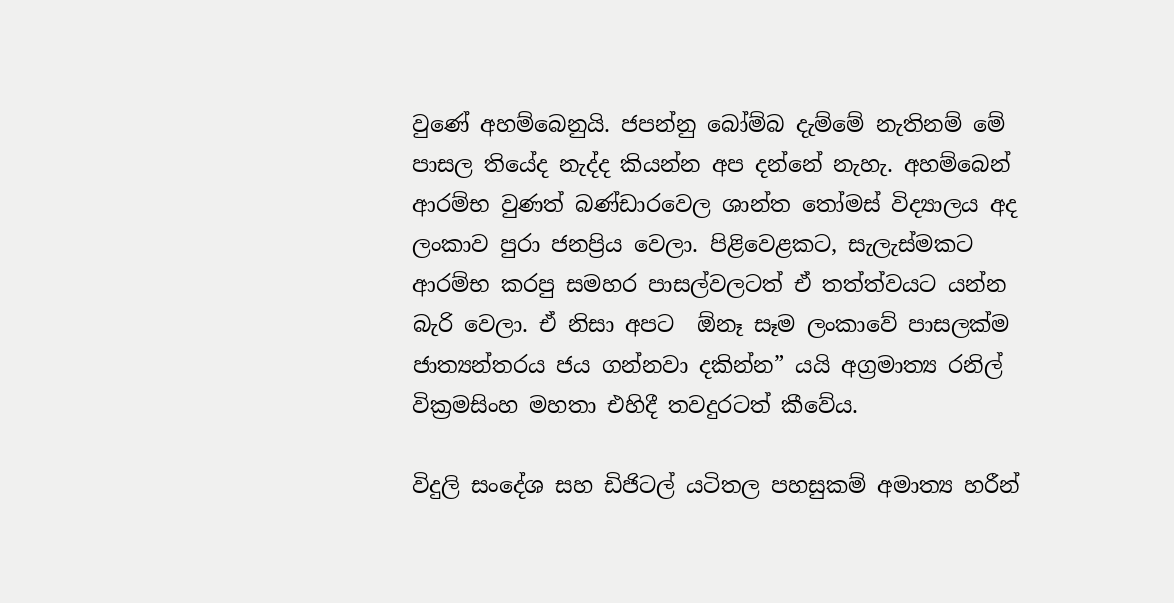වුණේ අහම්බෙනුයි. ජපන්නු බෝම්බ දැම්මේ නැතිනම් මේ පාසල තියේද නැද්ද කියන්න අප දන්නේ නැහැ. අහම්බෙන් ආරම්භ වුණත් බණ්ඩාරවෙල ශාන්ත තෝමස් විද්‍යාලය අද ලංකාව පුරා ජනප්‍රිය වෙලා. පිළිවෙළකට, සැලැස්මකට ආරම්භ කරපු සමහර පාසල්වලටත් ඒ තත්ත්වයට යන්න බැරි වෙලා. ඒ නිසා අපට  ඕනෑ සෑම ලංකාවේ පාසලක්ම ජාත්‍යන්තරය ජය ගන්නවා දකින්න” යයි අග්‍රමාත්‍ය රනිල් වික්‍රමසිංහ මහතා එහිදී තවදුරටත් කීවේය.

විදුලි සංදේශ සහ ඩිජිටල් යටිතල පහසුකම් අමාත්‍ය හරීන්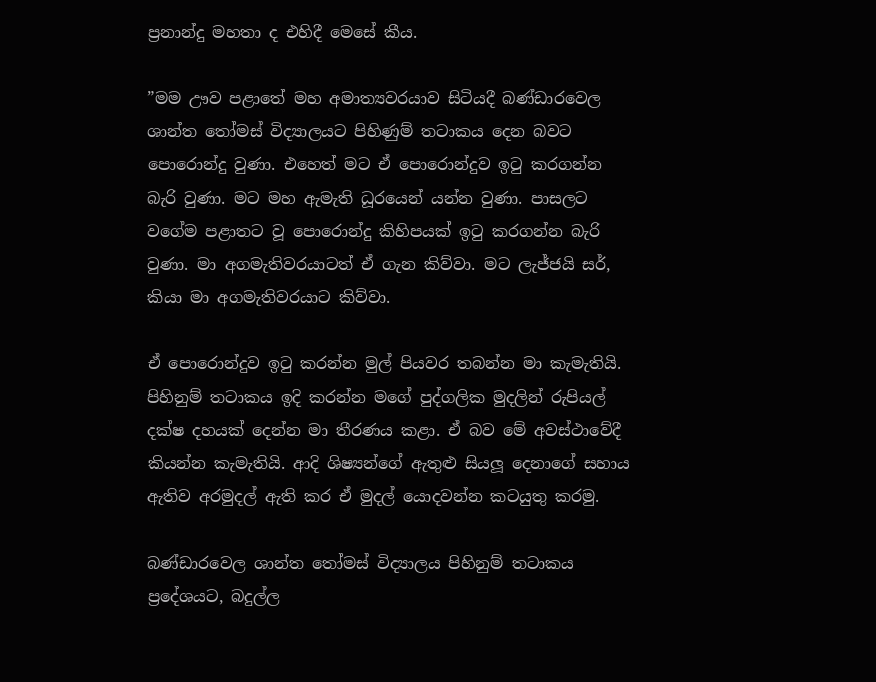ප්‍රනාන්දු මහතා ද එහිදී මෙසේ කීය.

”මම ඌව පළාතේ මහ අමාත්‍යවරයාව සිටියදී බණ්ඩාරවෙල ශාන්ත තෝමස් විද්‍යාලයට පිහිණුම් තටාකය දෙන බවට පොරොන්දු වුණා. එහෙත් මට ඒ පොරොන්දුව ඉටු කරගන්න බැරි වුණා. මට මහ ඇමැති ධූරයෙන් යන්න වුණා. පාසලට වගේම පළාතට වූ පොරොන්දු කිහිපයක් ඉටු කරගන්න බැරි වුණා. මා අගමැතිවරයාටත් ඒ ගැන කිව්වා. මට ලැජ්ජයි සර්, කියා මා අගමැතිවරයාට කිව්වා.

ඒ පොරොන්දුව ඉටු කරන්න මුල් පියවර තබන්න මා කැමැතියි. පිහිනුම් තටාකය ඉදි කරන්න මගේ පුද්ගලික මුදලින් රුපියල් දක්ෂ දහයක් දෙන්න මා තීරණය කළා. ඒ බව මේ අවස්ථාවේදී කියන්න කැමැතියි. ආදි ශිෂ්‍යන්ගේ ඇතුළු සියලූ දෙනාගේ සහාය ඇතිව අරමුදල් ඇති කර ඒ මුදල් යොදවන්න කටයුතු කරමු.

බණ්ඩාරවෙල ශාන්ත තෝමස් විද්‍යාලය පිහිනුම් තටාකය ප්‍රදේශයට, බදුල්ල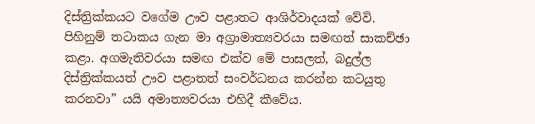දිස්ත්‍රික්කයට වගේම ඌව පළාතට ආශිර්වාදයක් වේවි. පිහිනුම් තටාකය ගැන මා අග්‍රාමාත්‍යවරයා සමඟත් සාකච්ඡා කළා. අගමැතිවරයා සමඟ එක්ව මේ පාසලත්, බදුල්ල දිස්ත්‍රික්කයත් ඌව පළාතත් සංවර්ධනය කරන්න කටයුතු කරනවා” යයි අමාත්‍යවරයා එහිදී කීවේය.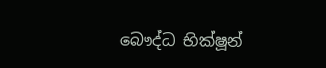බෞද්ධ භික්ෂූන්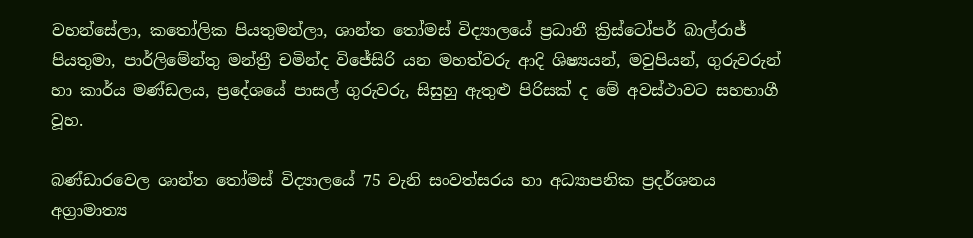වහන්සේලා, කතෝලික පියතුමන්ලා, ශාන්ත තෝමස් විද්‍යාලයේ ප්‍රධානී ක්‍රිස්ටෝපර් බාල්රාජ් පියතුමා, පාර්ලිමේන්තු මන්ත්‍රී චමින්ද විජේසිරි යන මහත්වරු ආදි ශිෂ්‍යයන්, මවුපියන්, ගුරුවරුන් හා කාර්ය මණ්ඩලය, ප්‍රදේශයේ පාසල් ගුරුවරු, සිසුහු ඇතුළු පිරිසක් ද මේ අවස්ථාවට සහභාගී වූහ.

බණ්ඩාරවෙල ශාන්ත තෝමස් විද්‍යාලයේ 75 වැනි සංවත්සරය හා අධ්‍යාපනික ප්‍රදර්ශනය අග්‍රාමාත්‍ය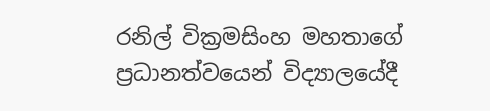රනිල් වික්‍රමසිංහ මහතාගේ ප්‍රධානත්වයෙන් විද්‍යාලයේදී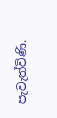පැවැත්විණි.